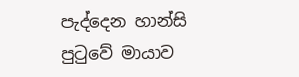පැද්දෙන හාන්සි පුටුවේ මායාව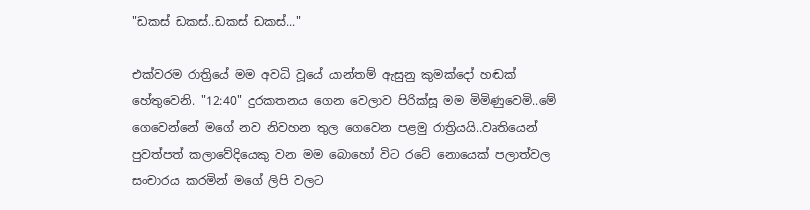"ඩකස් ඩකස්..ඩකස් ඩකස්..."

එක්වරම රාත්‍රියේ මම අවධි වූයේ යාන්තම් ඇසුනු කුමක්දෝ හඬක් හේතුවෙනි. "12:40" දුරකතනය ගෙන වෙලාව පිරික්සූ මම මිමිණුවෙමි..මේ ගෙවෙන්නේ මගේ නව නිවහන තුල ගෙවෙන පළමු රාත්‍රියයි..වෘතියෙන් පුවත්පත් කලාවේදියෙකු වන මම බොහෝ විට රටේ නොයෙක් පලාත්වල සංචාරය කරමින් මගේ ලිපි වලට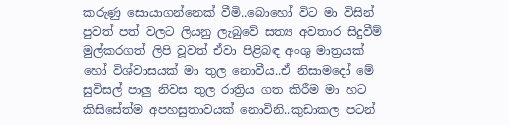කරුණු සොයාගන්නෙක් වීමි..බොහෝ විට මා විසින් පුවත් පත් වලට ලියනු ලැබුවේ සත්‍ය අවතාර සිදුවීම් මුල්කරගත් ලිපි වූවත් ඒවා පිළිබඳ අංශු මාත්‍රයක් හෝ විශ්වාසයක් මා තුල නොවීය..ඒ නිසාමදෝ මේ සුවිසල් පාලු නිවස තුල රාත්‍රිය ගත කිරීම මා හට කිසිසේත්ම අපහසුතාවයක් නොවිනි..කුඩාකල පටන්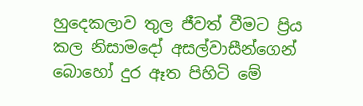හුදෙකලාව තුල ජීවත් වීමට ප්‍රිය කල නිසාමදෝ අසල්වාසීන්ගෙන් බොහෝ දුර ඈත පිහිටි මේ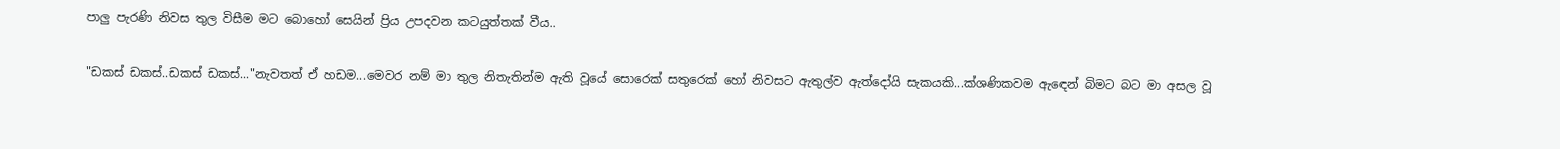පාලු පැරණි නිවස තුල විසීම මට බොහෝ සෙයින් ප්‍රිය උපදවන කටයුත්තක් වීය..

"ඩකස් ඩකස්..ඩකස් ඩකස්..."නැවතත් ඒ හඩම...මෙවර නම් මා තුල නිතැතින්ම ඇති වූයේ සොරෙක් සතුරෙක් හෝ නිවසට ඇතුල්ව ඇත්දෝයි සැකයකි...ක්ශණිකවම ඇඳෙන් බිමට බට මා අසල වූ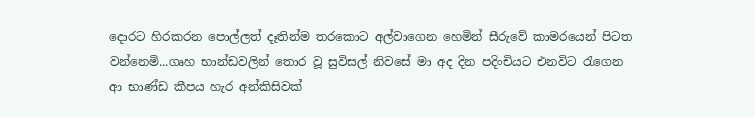දොරට හිරකරන පොල්ලත් දෑතින්ම තරකොට අල්වාගෙන හෙමින් සීරුවේ කාමරයෙන් පිටත වන්නෙමි...ගෘහ භාන්ඩවලින් තොර වූ සුවිසල් නිවසේ මා අද දින පදිංචියට එනවිට රැගෙන ආ භාණ්ඩ කීපය හැර අන්කිසිවක්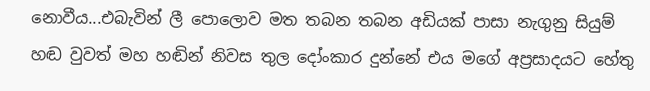නොවීය...එබැවින් ලී පොලොව මත තබන තබන අඩියක් පාසා නැගුනු සියුම් හඬ වුවත් මහ හඬින් නිවස තුල දෝංකාර දුන්නේ එය මගේ අප්‍රසාදයට හේතු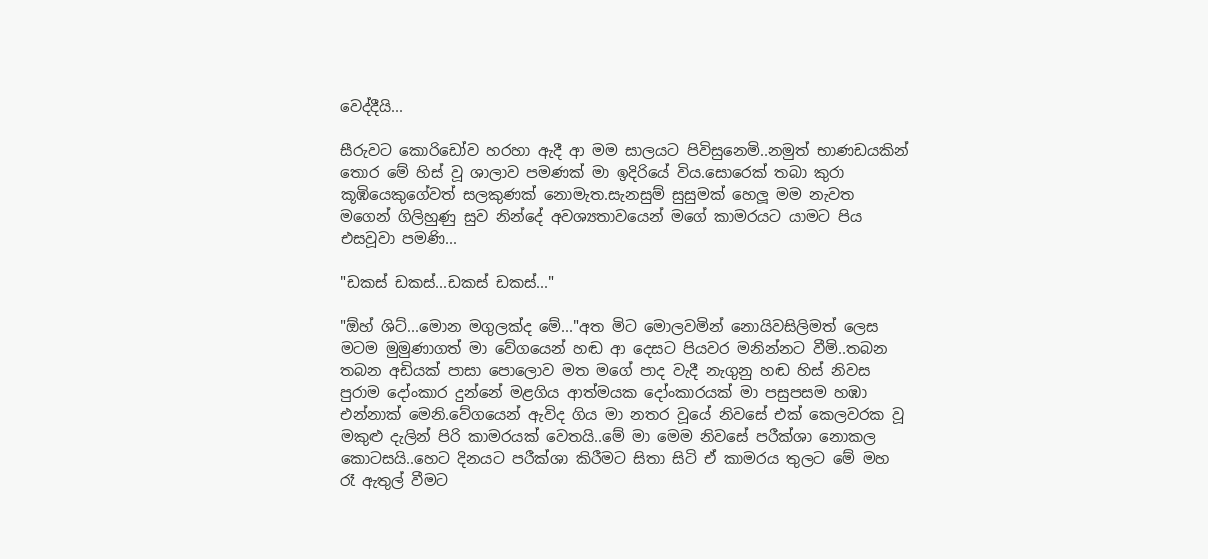වෙද්දීයි...

සීරුවට කොරිඩෝව හරහා ඇදී ආ මම සාලයට පිවිසුනෙමි..නමුත් භාණඩයකින් තොර මේ හිස් වූ ශාලාව පමණක් මා ඉදිරියේ විය.සොරෙක් තබා කුරා කූඹියෙකුගේවත් සලකුණක් නොමැත.සැනසුම් සුසුමක් හෙලූ මම නැවත මගෙන් ගිලිහුණු සුව නින්දේ අවශ්‍යතාවයෙන් මගේ කාමරයට යාමට පිය එසවූවා පමණි...

"ඩකස් ඩකස්...ඩකස් ඩකස්..."

"ඕහ් ශිට්...මොන මගුලක්ද මේ..."අත මිට මොලවමින් නොයිවසිලිමත් ලෙස මටම මුමුණාගත් මා වේගයෙන් හඬ ආ දෙසට පියවර මනින්නට වීමි..තබන තබන අඩියක් පාසා පොලොව මත මගේ පාද වැදී නැගුනු හඬ හිස් නිවස පුරාම දෝංකාර දුන්නේ මළගිය ආත්මයක දෝංකාරයක් මා පසුපසම හඹා එන්නාක් මෙනි.වේගයෙන් ඇවිද ගිය මා නතර වූයේ නිවසේ එක් කෙලවරක වූ මකුළු දැලින් පිරි කාමරයක් වෙතයි..මේ මා මෙම නිවසේ පරීක්ශා නොකල කොටසයි..හෙට දිනයට පරීක්ශා කිරීමට සිතා සිටි ඒ කාමරය තුලට මේ මහ රෑ ඇතුල් වීමට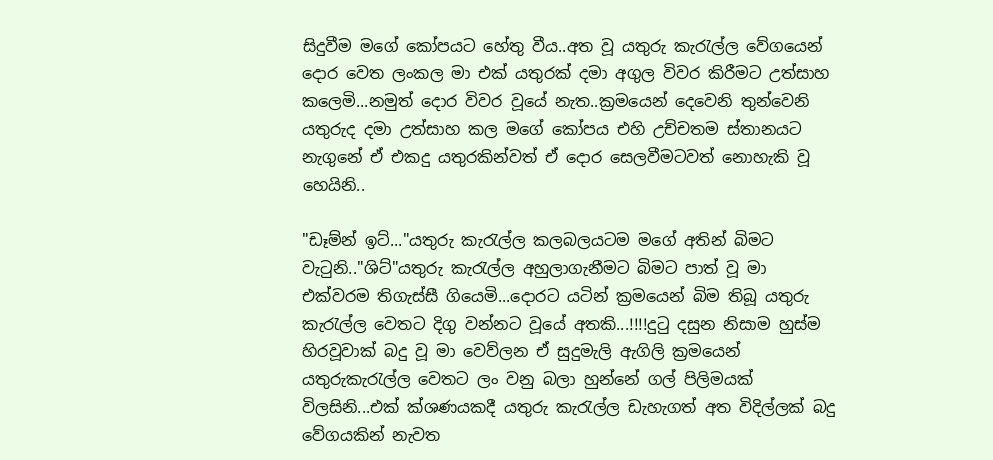සිදුවීම මගේ කෝපයට හේතු වීය..අත වූ යතුරු කැරැල්ල වේගයෙන් දොර වෙත ලංකල මා එක් යතුරක් දමා අගුල විවර කිරීමට උත්සාහ කලෙමි...නමුත් දොර විවර වූයේ නැත..ක්‍රමයෙන් දෙවෙනි තුන්වෙනි යතුරුද දමා උත්සාහ කල මගේ කෝපය එහි උච්චතම ස්තානයට නැගුනේ ඒ එකදු යතුරකින්වත් ඒ දොර සෙලවීමටවත් නොහැකි වූ හෙයිනි..

"ඩෑම්න් ඉට්..."යතුරු කැරැල්ල කලබලයටම මගේ අතින් බිමට වැටුනි.."ශිට්"යතුරු කැරැල්ල අහුලාගැනීමට බිමට පාත් වූ මා එක්වරම තිගැස්සී ගියෙමි...දොරට යටින් ක්‍රමයෙන් බිම තිබූ යතුරු කැරැල්ල වෙතට දිගු වන්නට වූයේ අතකි...!!!!දුටු දසුන නිසාම හුස්ම හිරවූවාක් බදු වූ මා වෙව්ලන ඒ සුදුමැලි ඇගිලි ක්‍රමයෙන් යතුරුකැරැල්ල වෙතට ලං වනු බලා හුන්නේ ගල් පිලිමයක් විලසිනි...එක් ක්ශණයකදී යතුරු කැරැල්ල ඩැහැගත් අත විදිල්ලක් බදු වේගයකින් නැවත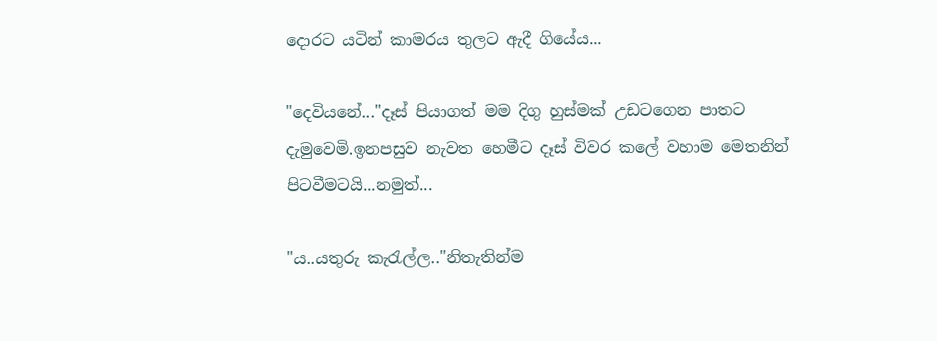දොරට යටින් කාමරය තුලට ඇදී ගියේය...

"දෙවියනේ..."දෑස් පියාගත් මම දිගු හුස්මක් උඩටගෙන පාතට දැමුවෙමි.ඉනපසුව නැවත හෙමීට දෑස් විවර කලේ වහාම මෙතනින් පිටවීමටයි...නමුත්...

"ය..යතුරු කැරැල්ල.."නිතැතින්ම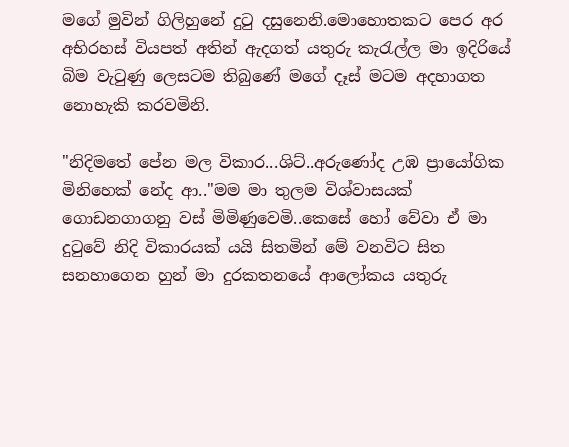මගේ මුවින් ගිලිහුනේ දුටු දසුනෙනි.මොහොතකට පෙර අර අභිරහස් වියපත් අතින් ඇදගත් යතුරු කැරැල්ල මා ඉදිරියේ බිම වැටුණු ලෙසටම තිබුණේ මගේ දෑස් මටම අදහාගත නොහැකි කරවමිනි.

"නිදිමතේ පේන මල විකාර...ශිට්..අරුණෝද උඹ ප්‍රායෝගික මිනිහෙක් නේද ආ.."මම මා තුලම විශ්වාසයක් ගොඩනගාගනු වස් මිමිණුවෙමි..කෙසේ හෝ වේවා ඒ මා දුටුවේ නිදි විකාරයක් යයි සිතමින් මේ වනවිට සිත සනහාගෙන හුන් මා දුරකතනයේ ආලෝකය යතුරු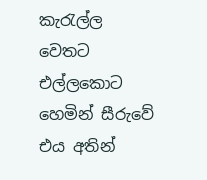කැරැල්ල වෙතට එල්ලකොට හෙමින් සීරුවේ එය අතින්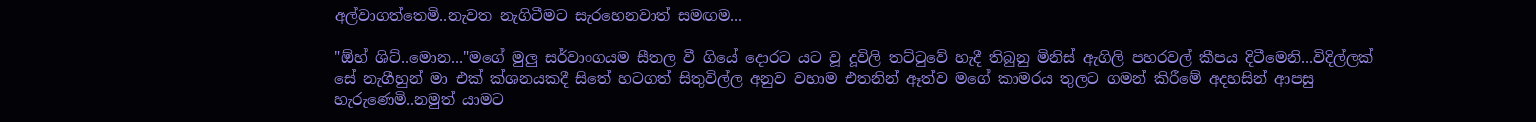අල්වාගත්තෙමි..නැවත නැගිටීමට සැරහෙනවාත් සමඟම...

"ඕහ් ශිට්..මොන..."මගේ මුලු සර්වාංගයම සීතල වී ගියේ දොරට යට වූ දූවිලි තට්ටුවේ හැදී තිබුනු මිනිස් ඇගිලි පහරවල් කීපය දිටීමෙනි...විදිල්ලක් සේ නැගීහුන් මා එක් ක්ශනයකදී සිතේ හටගත් සිතුවිල්ල අනුව වහාම එතනින් ඈත්ව මගේ කාමරය තුලට ගමන් කිරීමේ අදහසින් ආපසු හැරුණෙමි..නමුත් යාමට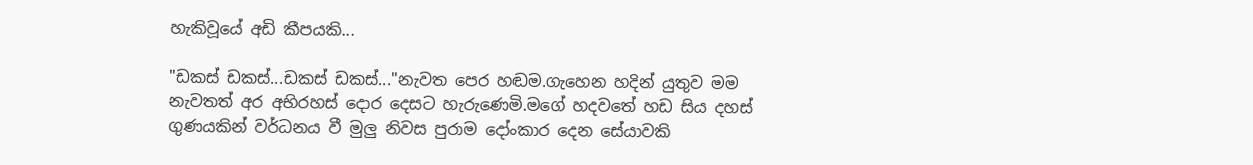හැකිවූයේ අඩි කීපයකි...

"ඩකස් ඩකස්...ඩකස් ඩකස්..."නැවත පෙර හඬම.ගැහෙන හදින් යුතුව මම නැවතත් අර අභිරහස් දොර දෙසට හැරුණෙමි.මගේ හදවතේ හඩ සිය දහස් ගුණයකින් වර්ධනය වී මුලු නිවස පුරාම දෝංකාර දෙන සේයාවකි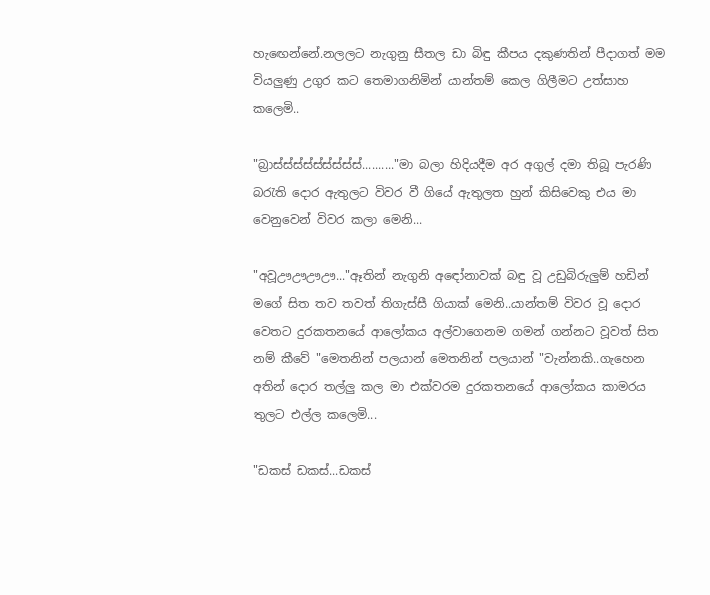හැඟෙන්නේ.නලලට නැගුනු සීතල ඩා බිඳු කීපය දකුණතින් පීදාගත් මම වියලුණු උගුර කට තෙමාගනිමින් යාන්තම් කෙල ගිලීමට උත්සාහ කලෙමි..

"බ්‍රාස්ස්ස්ස්ස්ස්ස්ස්ස්.........."මා බලා හිදියදීම අර අගුල් දමා තිබූ පැරණි බරැති දොර ඇතුලට විවර වී ගියේ ඇතුලත හුන් කිසිවෙකු එය මා වෙනුවෙන් විවර කලා මෙනි...

"අවූඌඌඌඌ..."ඈතින් නැගුනි අඳෝනාවක් බඳු වූ උඩුබිරුලුම් හඩින් මගේ සිත තව තවත් තිගැස්සී ගියාක් මෙනි..යාන්තම් විවර වූ දොර වෙතට දුරකතනයේ ආලෝකය අල්වාගෙනම ගමන් ගන්නට වූවත් සිත නම් කීවේ "මෙතනින් පලයාන් මෙතනින් පලයාන් "වැන්නකි..ගැහෙන අතින් දොර තල්ලු කල මා එක්වරම දුරකතනයේ ආලෝකය කාමරය තුලට එල්ල කලෙමි...

"ඩකස් ඩකස්...ඩකස්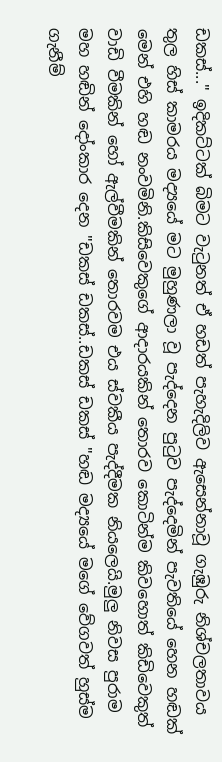ඩකස්..." ඉදිකට්ටක් බිමට වැටුනත් ඒ හඩත් පැහැදිලිව ඇසෙන්නාවූ ගැඹුරු නිශ්චලතාවය තුල හිස් කාමරය මද්‍යයේ මට මුහුණලා වූ පැද්දෙන පුටුව පැද්දෙමින් පැවතියේ හෙන හඬක් මෙන් එහි හඬ නංවමිනි.කිසිවෙකුගේ ආදාරයකින් තොරව කොටින්ම කිවහොත් කිඩිවෙකුත් වාඩි වීමකින් හෝ ඇල්වීමකින් තොරවම එය ස්වකීය පැද්දීමක නියලෙයි.මුලු නිවස පුරාම මහ හඬින් දෝංකාර දෙන "ඩකස් ඩකස්..ඩකස් ඩකස් "හඬ මද්‍යයේ මගේ වේගවත් හුස්ම ගැනීම්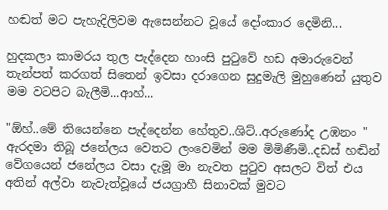හඬත් මට පැහැදිලිවම ඇසෙන්නට වූයේ දෝංකාර දෙමිනි...

හුදකලා කාමරය තුල පැද්දෙන හාංසි පුටුවේ හඩ අමාරුවෙන් තැන්පත් කරගත් සිතෙන් ඉවසා දරාගෙන සුදුමැලි මුහුණෙන් යුතුව මම වටපිට බැලීමි...ආහ්...

"ඕහ්..මේ තියෙන්නෙ පැද්දෙන්න හේතුව..ශිට්..අරුණෝද උඹනං " ඇරදමා තිබූ ජනේලය වෙතට ලංවෙමින් මම මිමිණීමි..දඩස් හඬින් වේගයෙන් ජනේලය වසා දැමූ මා නැවත පුටුව අසලට විත් එය අතින් අල්වා නැවැත්වූයේ ජයග්‍රාහී සිනාවක් මුවට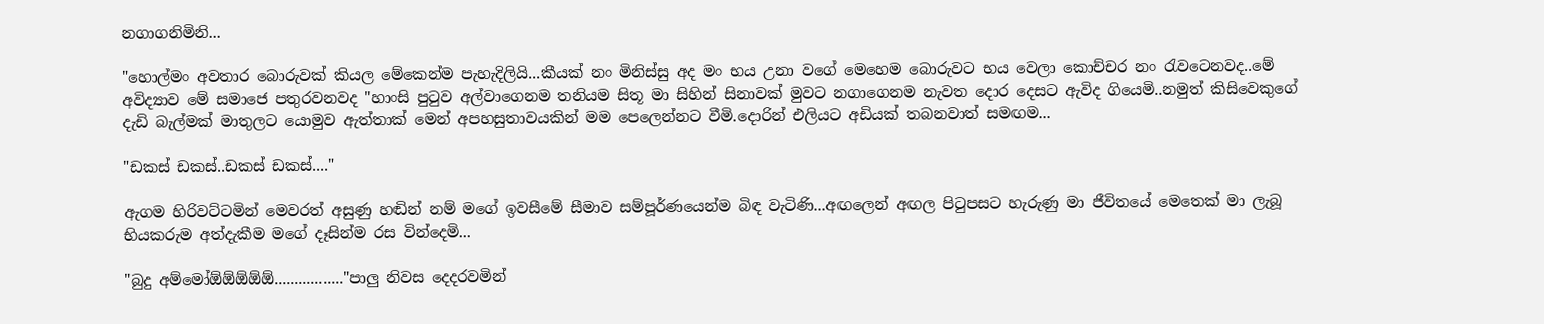නගාගනිමිනි...

"හොල්මං අවතාර බොරුවක් කියල මේකෙන්ම පැහැදිලියි...කීයක් නං මිනිස්සු අද මං භය උනා වගේ මෙහෙම බොරුවට භය වෙලා කොච්චර නං රැවටෙනවද..මේ අවිද්‍යාව මේ සමාජෙ පතුරවනවද "හාංසි පුටුව අල්වාගෙනම තනියම සිතූ මා සිහින් සිනාවක් මුවට නගාගෙනම නැවත දොර දෙසට ඇවිද ගියෙමි..නමුත් කිසිවෙකුගේ දැඩි බැල්මක් මාතුලට යොමුව ඇත්තාක් මෙන් අපහසුතාවයකින් මම පෙලෙන්නට වීමි.දොරින් එලියට අඩියක් තබනවාත් සමඟම...

"ඩකස් ඩකස්..ඩකස් ඩකස්...."

ඇගම හිරිවට්ටමින් මෙවරත් අසුණු හඬින් නම් මගේ ඉවසීමේ සීමාව සම්පූර්ණයෙන්ම බිඳ වැටිණි...අඟලෙන් අඟල පිටුපසට හැරුණු මා ජීවිතයේ මෙතෙක් මා ලැබූ භියකරුම අත්දැකීම මගේ දෑසින්ම රස වින්දෙමි...

"බුදු අම්මෝඕඕඕඕඕ................."පාලු නිවස දෙදරවමින්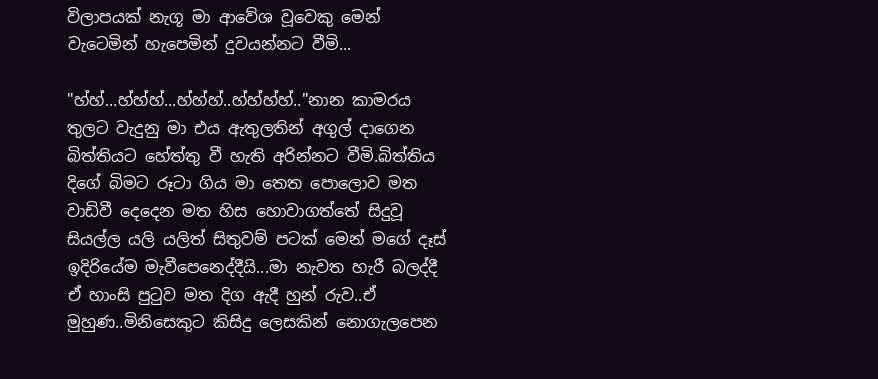විලාපයක් නැගූ මා ආවේශ වූවෙකු මෙන් වැටෙමින් හැපෙමින් දුවයන්නට වීමි...

"හ්හ්...හ්හ්හ්...හ්හ්හ්..හ්හ්හ්හ්.."නාන කාමරය තුලට වැදුනු මා එය ඇතුලතින් අගුල් දාගෙන බිත්තියට හේත්තු වී හැති අරින්නට වීමි.බිත්තිය දිගේ බිමට රූටා ගිය මා තෙත පොලොව මත වාඩිවී දෙදෙන මත හිස හොවාගත්තේ සිදුවූ සියල්ල යලි යලිත් සිතුවම් පටක් මෙන් මගේ දෑස් ඉදිරියේම මැවීපෙනෙද්දීයි...මා නැවත හැරී බලද්දී ඒ හාංසි පුටුව මත දිග ඇදී හුන් රුව..ඒ මුහුණ..මිනිසෙකුට කිසිදු ලෙසකින් නොගැලපෙන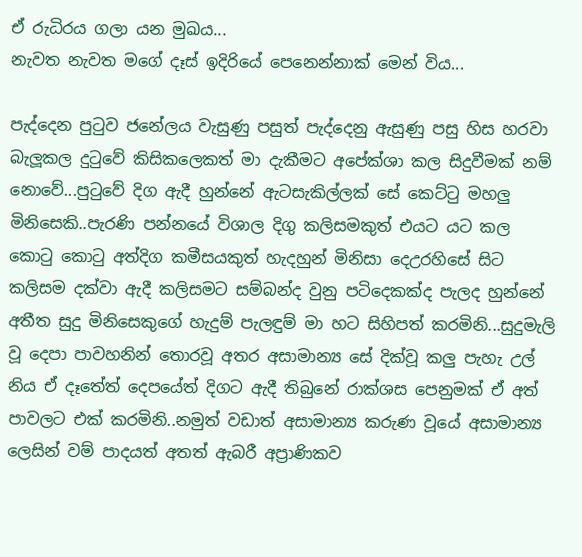ඒ රුධිරය ගලා යන මුඛය...
නැවත නැවත මගේ දෑස් ඉදිරියේ පෙනෙන්නාක් මෙන් විය...

පැද්දෙන පුටුව ජනේලය වැසුණු පසුත් පැද්දෙනු ඇසුණු පසු හිස හරවා බැලූකල දුටුවේ කිසිකලෙකත් මා දැකීමට අපේක්ශා කල සිදුවීමක් නම් නොවේ...පුටුවේ දිග ඇදී හුන්නේ ඇටසැකිල්ලක් සේ කෙට්ටු මහලු මිනිසෙකි..පැරණි පන්නයේ විශාල දිගු කලිසමකුත් එයට යට කල කොටු කොටු අත්දිග කමීසයකුත් හැදහුන් මිනිසා දෙඋරහිසේ සිට කලිසම දක්වා ඇදී කලිසමට සම්බන්ද වුනු පටිදෙකක්ද පැලද හුන්නේ අතීත සුදු මිනිසෙකුගේ හැදුම් පැලඳුම් මා හට සිහිපත් කරමිනි...සුදුමැලි වූ දෙපා පාවහනින් තොරවූ අතර අසාමාන්‍ය සේ දික්වූ කලු පැහැ උල් නිය ඒ දෑතේත් දෙපයේත් දිගට ඇදී තිබුනේ රාක්ශස පෙනුමක් ඒ අත් පාවලට එක් කරමිනි..නමුත් වඩාත් අසාමාන්‍ය කරුණ වූයේ අසාමාන්‍ය ලෙසින් වම් පාදයත් අතත් ඇබරී අප්‍රාණිකව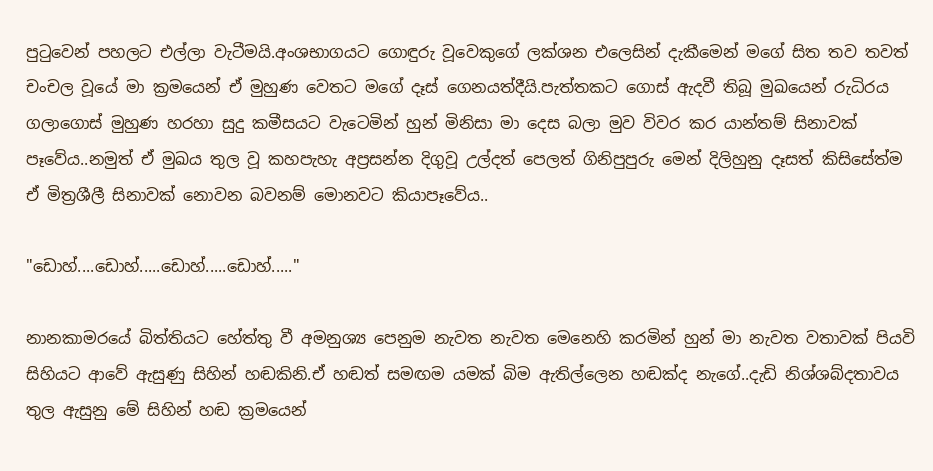පුටුවෙන් පහලට එල්ලා වැටීමයි.අංශභාගයට ගොඳුරු වූවෙකුගේ ලක්ශන එලෙසින් දැකීමෙන් මගේ සිත තව තවත් චංචල වූයේ මා ක්‍රමයෙන් ඒ මුහුණ වෙතට මගේ දෑස් ගෙනයත්දීයි.පැත්තකට ගොස් ඇදවී තිබූ මුඛයෙන් රුධිරය ගලාගොස් මුහුණ හරහා සුදු කමීසයට වැටෙමින් හුන් මිනිසා මා දෙස බලා මුව විවර කර යාන්තම් සිනාවක් පෑවේය..නමුත් ඒ මුඛය තුල වූ කහපැහැ අප්‍රසන්න දිගුවූ උල්දත් පෙලත් ගිනිපුපුරු මෙන් දිලිහුනු දෑසත් කිසිසේත්ම ඒ මිත්‍රශීලී සිනාවක් නොවන බවනම් මොනවට කියාපෑවේය..

"ඩොහ්....ඩොහ්.....ඩොහ්.....ඩොහ්....."

නානකාමරයේ බිත්තියට හේත්තු වී අමනුශ්‍ය පෙනුම නැවත නැවත මෙනෙහි කරමින් හුන් මා නැවත වතාවක් පියවි සිහියට ආවේ ඇසුණු සිහින් හඬකිනි.ඒ හඬත් සමඟම යමක් බිම ඇතිල්ලෙන හඬක්ද නැගේ..දැඩි නිශ්ශබ්දතාවය තුල ඇසුනු මේ සිහින් හඬ ක්‍රමයෙන්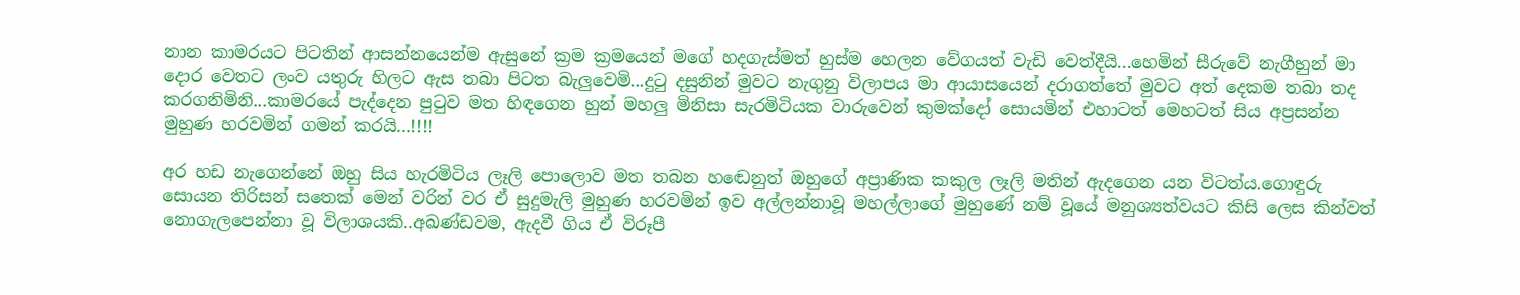නාන කාමරයට පිටතින් ආසන්නයෙන්ම ඇසුනේ ක්‍රම ක්‍රමයෙන් මගේ හදගැස්මත් හුස්ම හෙලන වේගයත් වැඩි වෙත්දීයි...හෙමින් සීරුවේ නැගීහුන් මා දොර වෙතට ලංව යතුරු හිලට ඇස තබා පිටත බැලුවෙමි...දුටු දසුනින් මුවට නැගුනු විලාපය මා ආයාසයෙන් දරාගත්තේ මුවට අත් දෙකම තබා තද කරගනිමිනි...කාමරයේ පැද්දෙන පුටුව මත හිඳගෙන හුන් මහලු මිනිසා සැරමිටියක වාරුවෙන් කුමක්දෝ සොයමින් එහාටත් මෙහටත් සිය අප්‍රසන්න මුහුණ හරවමින් ගමන් කරයි...!!!!

අර හඩ නැගෙන්නේ ඔහු සිය හැරමිටිය ලෑලි පොලොව මත තබන හඬෙනුත් ඔහුගේ අප්‍රාණික කකුල ලෑලි මතින් ඇදගෙන යන විටත්ය.ගොඳුරු සොයන තිරිසන් සතෙක් මෙන් වරින් වර ඒ සුදුමැලි මුහුණ හරවමින් ඉව අල්ලන්නාවූ මහල්ලාගේ මුහුණේ නම් වූයේ මනුශ්‍යත්වයට කිසි ලෙස කින්වත් නොගැලපෙන්නා වූ විලාශයකි..අඛණ්ඩවම, ඇදවී ගිය ඒ විරූපී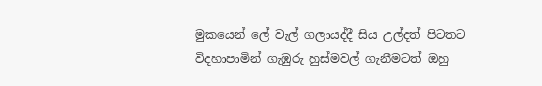මුකයෙන් ලේ වැල් ගලායද්දී සිය උල්දත් පිටතට විදහාපාමින් ගැඹුරු හුස්මවල් ගැනීමටත් ඔහු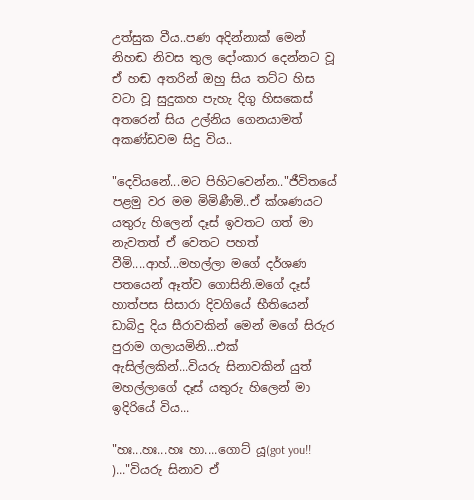උත්සුක වීය..පණ අදින්නාක් මෙන් නිහඬ නිවස තුල දෝංකාර දෙන්නට වූ ඒ හඬ අතරින් ඔහු සිය තට්ට හිස වටා වූ සුදුකහ පැහැ දිගු හිසකෙස් අතරෙන් සිය උල්නිය ගෙනයාමත් අකණ්ඩවම සිදු විය..

"දෙවියනේ...මට පිහිටවෙන්න.."ජීවිතයේ පළමු වර මම මිමිණීමි..ඒ ක්ශණයට යතුරු හිලෙන් දෑස් ඉවතට ගත් මා නැවතත් ඒ වෙතට පහත් වීමි....ආහ්...මහල්ලා මගේ දර්ශණ පතයෙන් ඈත්ව ගොසිනි.මගේ දෑස් හාත්පස සිසාරා දිවගියේ භීතියෙන් ඩාබිදු දිය සීරාවකින් මෙන් මගේ සිරුර පුරාම ගලායමිනි...එක් ඇසිල්ලකින්...වියරු සිනාවකින් යුත් මහල්ලාගේ දෑස් යතුරු හිලෙන් මා ඉදිරියේ විය...

"හඃ...හඃ...හඃ හා....ගොට් යූ(got you!! )..."වියරු සිනාව ඒ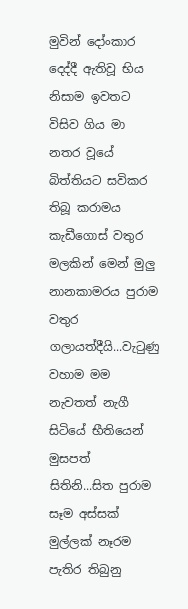මුවින් දෝංකාර දෙද්දී ඇතිවූ භිය නිසාම ඉවතට විසිව ගිය මා නතර වූයේ බිත්තියට සවිකර තිබූ කරාමය කැඩීගොස් වතුර මලකින් මෙන් මුලු නානකාමරය පුරාම වතුර ගලායත්දීයි...වැටුණු වහාම මම නැවතත් නැගී සිටියේ භීතියෙන් මුසපත් සිතිනි...සිත පුරාම සෑම අස්සක් මුල්ලක් නෑරම පැතිර තිබුනු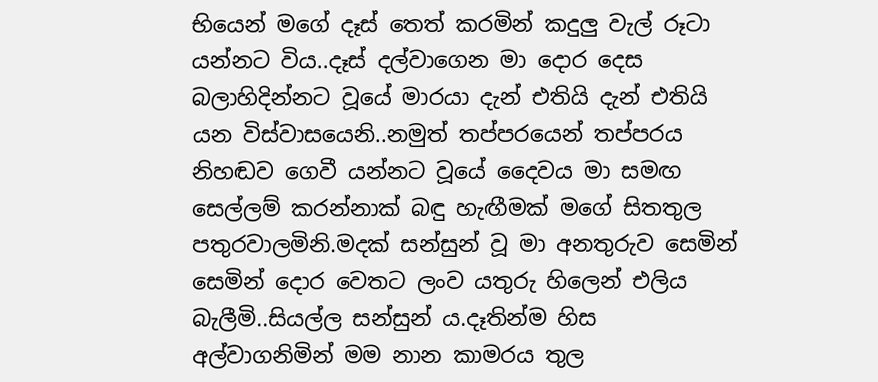භියෙන් මගේ දෑස් තෙත් කරමින් කදුලු වැල් රූටා යන්නට විය..දෑස් දල්වාගෙන මා දොර දෙස බලාහිදින්නට වූයේ මාරයා දැන් එතියි දැන් එතියි යන විස්වාසයෙනි..නමුත් තප්පරයෙන් තප්පරය නිහඬව ගෙවී යන්නට වූයේ දෛවය මා සමඟ සෙල්ලම් කරන්නාක් බඳු හැඟීමක් මගේ සිතතුල පතුරවාලමිනි.මදක් සන්සුන් වූ මා අනතුරුව සෙමින් සෙමින් දොර වෙතට ලංව යතුරු හිලෙන් එලිය බැලීමි..සියල්ල සන්සුන් ය.දෑතින්ම හිස අල්වාගනිමින් මම නාන කාමරය තුල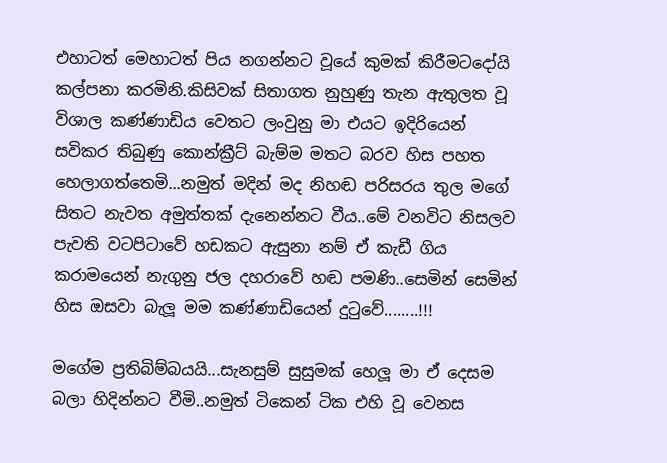එහාටත් මෙහාටත් පිය නගන්නට වූයේ කුමක් කිරීමටදෝයි කල්පනා කරමිනි.කිසිවක් සිතාගත නුහුණු තැන ඇතුලත වූ විශාල කණ්ණාඩිය වෙතට ලංවුනු මා එයට ඉදිරියෙන් සවිකර තිබුණු කොන්ක්‍රීට් බැම්ම මතට බරව හිස පහත හෙලාගත්තෙමි...නමුත් මදින් මද නිහඬ පරිසරය තුල මගේ සිතට නැවත අමුත්තක් දැනෙන්නට වීය..මේ වනවිට නිසලව පැවති වටපිටාවේ හඩකට ඇසුනා නම් ඒ කැඩී ගිය කරාමයෙන් නැගුනු ජල දහරාවේ හඬ පමණි..සෙමින් සෙමින් හිස ඔසවා බැලූ මම කණ්ණාඩියෙන් දුටුවේ........!!!

මගේම ප්‍රතිබිම්බයයි...සැනසුම් සුසුමක් හෙලූ මා ඒ දෙසම බලා හිදින්නට වීමි..නමුත් ටිකෙන් ටික එහි වූ වෙනස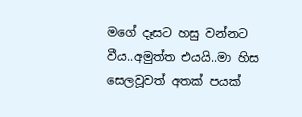මගේ දෑසට හසු වන්නට වීය..අමුත්ත එයයි..මා හිස සෙලවූවත් අතක් පයක්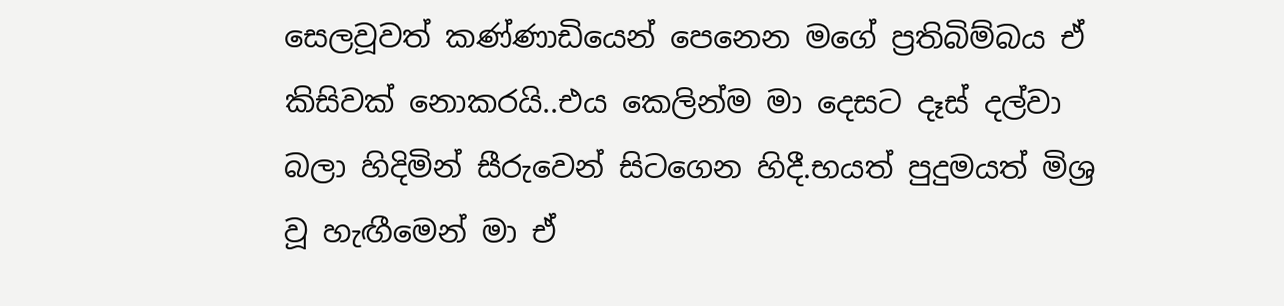සෙලවූවත් කණ්ණාඩියෙන් පෙනෙන මගේ ප්‍රතිබිම්බය ඒ කිසිවක් නොකරයි..එය කෙලින්ම මා දෙසට දෑස් දල්වා බලා හිදිමින් සීරුවෙන් සිටගෙන හිදී.භයත් පුදුමයත් මිශ්‍ර වූ හැඟීමෙන් මා ඒ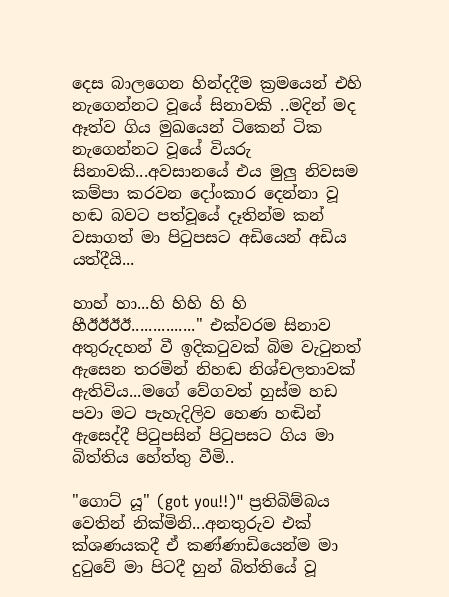දෙස බාලගෙන හින්දදීම ක්‍රමයෙන් එහි නැගෙන්නට වූයේ සිනාවකි ..මදින් මද ඈත්ව ගිය මුඛයෙන් ටිකෙන් ටික නැගෙන්නට වූයේ වියරු සිනාවකි...අවසානයේ එය මුලු නිවසම කම්පා කරවන දෝංකාර දෙන්නා වූ හඬ බවට පත්වූයේ දෑතින්ම කන් වසාගත් මා පිටුපසට අඩියෙන් අඩිය යත්දීයි...

හාහ් හා...හි හිහි හි හි හීඊඊඊඊ..............." එක්වරම සිනාව අතුරුදහන් වී ඉදිකටුවක් බිම වැටුනත් ඇසෙන තරමින් නිහඬ නිශ්චලතාවක් ඇතිවිය...මගේ වේගවත් හුස්ම හඩ පවා මට පැහැදිලිව හෙණ හඬින් ඇසෙද්දී පිටුපසින් පිටුපසට ගිය මා බිත්තිය හේත්තු වීමි..

"ගොට් යූ" (got you!!)" ප්‍රතිබිම්බය වෙතින් නික්මිනි...අනතුරුව එක් ක්ශණයකදී ඒ කණ්ණාඩියෙන්ම මා දුටුවේ මා පිටදී හුන් බිත්තියේ වූ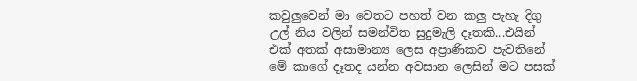කවුලුවෙන් මා වෙතට පහත් වන කලු පැහැ දිගු උල් නිය වලින් සමන්විත සුදුමැලි දෑතකි...එයින් එක් අතක් අසාමාන්‍ය ලෙස අප්‍රාණිකව පැවතිනේ මේ කාගේ දෑතද යන්න අවසාන ලෙසින් මට පසක්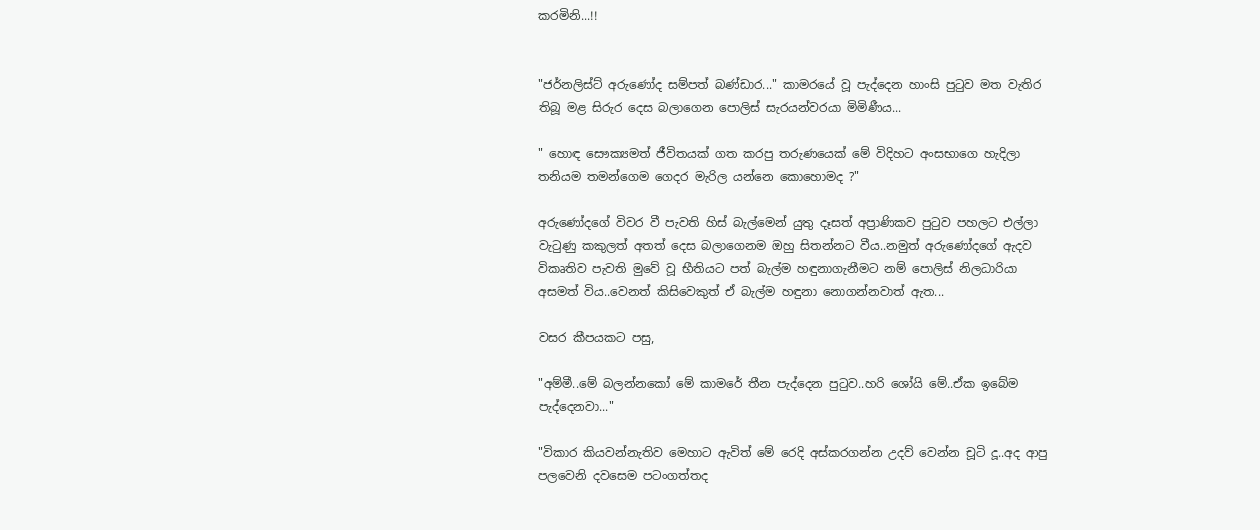කරමිනි...!!


"ජර්නලිස්ට් අරුණෝද සම්පත් බණ්ඩාර..." කාමරයේ වූ පැද්දෙන හාංසි පුටුව මත වැතිර තිබූ මළ සිරුර දෙස බලාගෙන පොලිස් සැරයන්වරයා මිමිණීය...

" හොඳ සෞක්‍යමත් ජීවිතයක් ගත කරපු තරුණයෙක් මේ විදිහට අංසභාගෙ හැදිලා තනියම තමන්ගෙම ගෙදර මැරිල යන්නෙ කොහොමද ?"

අරුණෝදගේ විවර වී පැවති හිස් බැල්මෙන් යුතු දෑසත් අප්‍රාණිකව පුටුව පහලට එල්ලා වැටුණු කකුලත් අතත් දෙස බලාගෙනම ඔහු සිතන්නට වීය..නමුත් අරුණෝදගේ ඇදව විකෘතිව පැවති මුවේ වූ භීතියට පත් බැල්ම හඳුනාගැනීමට නම් පොලිස් නිලධාරියා අසමත් විය..වෙනත් කිසිවෙකුත් ඒ බැල්ම හඳුනා නොගන්නවාත් ඇත...

වසර කීපයකට පසු,

"අම්මී..මේ බලන්නකෝ මේ කාමරේ තීන පැද්දෙන පුටුව..හරි ශෝයි මේ..ඒක ඉබේම පැද්දෙනවා..."

"විකාර කියවන්නැතිව මෙහාට ඇවිත් මේ රෙදි අස්කරගන්න උදව් වෙන්න චූටි දූ..අද ආපු පලවෙනි දවසෙම පටංගත්තද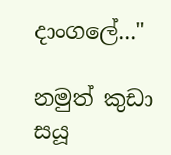දාංගලේ..."

නමුත් කුඩා සයූ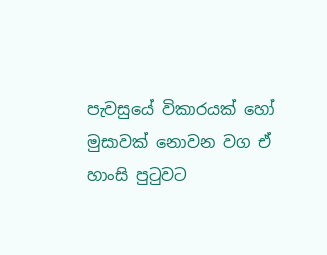පැවසුයේ විකාරයක් හෝ මුසාවක් නොවන වග ඒ හාංසි පුටුවට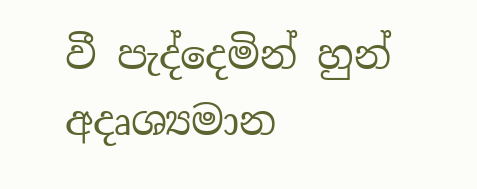වී පැද්දෙමින් හුන් අදෘශ්‍යමාන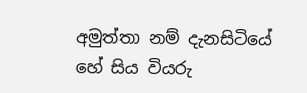අමුත්තා නම් දැනසිටියේ හේ සිය වියරු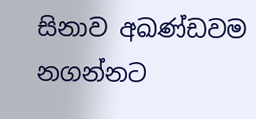සිනාව අඛණ්ඩවම නගන්නට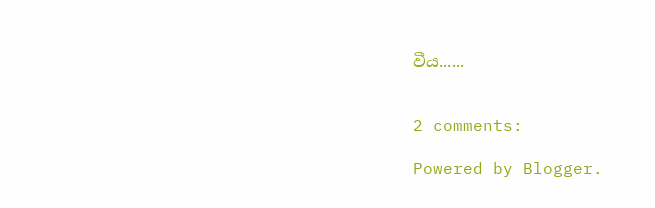වීය......


2 comments:

Powered by Blogger.